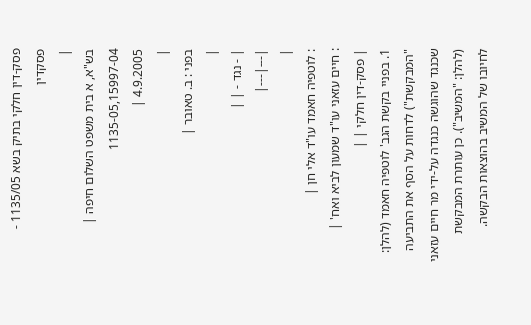פסק-דין חלקי בתיק בשא 1135/05 - פסקדין
|
בש"א, א בית משפט השלום חיפה |
1135-05,15997-04
4.9.2005 |
|
בפני : ב. טאובר |
|
| - נגד - | |
|---|---|
|
: לוטפיה חאמד עו"ד אלי חן |
: חיים עזאני עו"ד שמעון לביא ואח' |
| פסק-דין חלקי | |
1. בפניי בקשת הגב' לוטפיה חאמד (להלן: "המבקשת") לדחות על הסף את התביעה שכנגד שהוגשה כנגדה על-ידי מר חיים עזאני (להלן: "המשיב"). כן עותרת המבקשת לחיובו של המשיב בהוצאות הבקשה.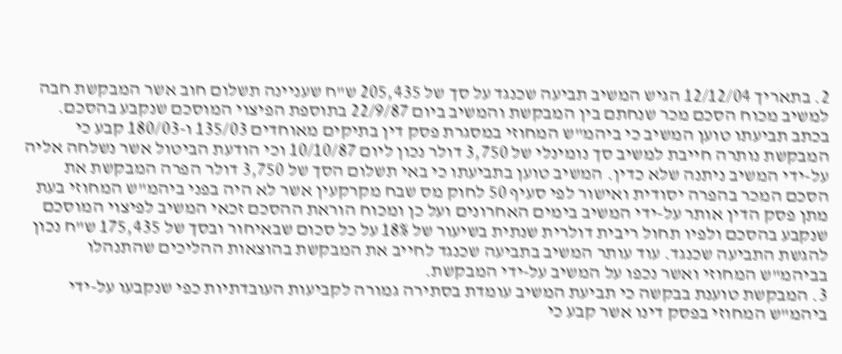2. בתאריך 12/12/04 הגיש המשיב תביעה שכנגד על סך של 205,435 ש"ח שעניינה תשלום חוב אשר המבקשת חבה למשיב מכוח הסכם מכר שנחתם בין המבקשת והמשיב ביום 22/9/87 בתוספת הפיצוי המוסכם שנקבע בהסכם. בכתב תביעתו טוען המשיב כי ביהמ"ש המחוזי במסגרת פסק דין בתיקים מאוחדים 135/03 ו-180/03 קבע כי המבקשת נותרה חייבת למשיב סך נומינלי של 3,750 דולר נכון ליום 10/10/87 וכי הודעת הביטול אשר נשלחה אליה על-ידי המשיב ניתנה שלא כדין. המשיב טוען בתביעתו כי באי תשלום הסך של 3,750 דולר הפרה המבקשת את הסכם המכר בהפרה יסודית ואישור לפי סעיף 50 לחוק מס שבח מקרקעין אשר לא היה בפני ביהמ"ש המחוזי בעת מתן פסק הדין אותר על-ידי המשיב בימים האחרונים ועל כן ומכוח הוראת ההסכם זכאי המשיב לפיצוי המוסכם שנקבע בהסכם ולפיו תחול ריבית דולרית שנתית בשיעור של 18% על כל סכום שבאיחור ובסך של 175,435 ש"ח נכון להגשת התביעה שכנגד. עוד עותר המשיב בתביעה שכנגד לחייב את המבקשת בהוצאות ההליכים שהתנהלו בביהמ"ש המחוזי ואשר נכפו על המשיב על-ידי המבקשת.
3. המבקשת טוענת בבקשה כי תביעת המשיב עומדת בסתירה גמורה לקביעות העובדתיות כפי שנקבעו על-ידי ביהמ"ש המחוזי בפסק דינו אשר קבע כי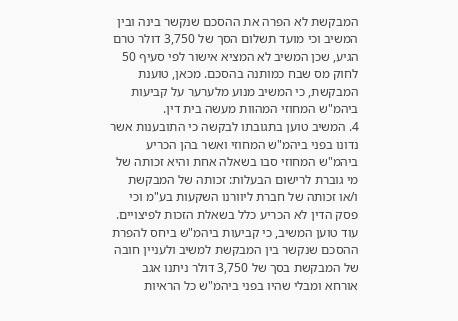המבקשת לא הפרה את ההסכם שנקשר בינה ובין המשיב וכי מועד תשלום הסך של 3,750 דולר טרם הגיע, שכן המשיב לא המציא אישור לפי סעיף 50 לחוק מס שבח כמותנה בהסכם. מכאן, טוענת המבקשת, כי המשיב מנוע מלערער על קביעות ביהמ"ש המחוזי המהוות מעשה בית דין.
4. המשיב טוען בתגובתו לבקשה כי התובענות אשר נדונו בפני ביהמ"ש המחוזי ואשר בהן הכריע ביהמ"ש המחוזי סבו בשאלה אחת והיא זכותה של מי גוברת לרישום הבעלות: זכותה של המבקשת ו/או זכותה של חברת ליוורנו השקעות בע"מ וכי פסק הדין לא הכריע כלל בשאלת הזכות לפיצויים. עוד טוען המשיב, כי קביעות ביהמ"ש ביחס להפרת ההסכם שנקשר בין המבקשת למשיב ולעניין חובה של המבקשת בסך של 3,750 דולר ניתנו אגב אורחא ומבלי שהיו בפני ביהמ"ש כל הראיות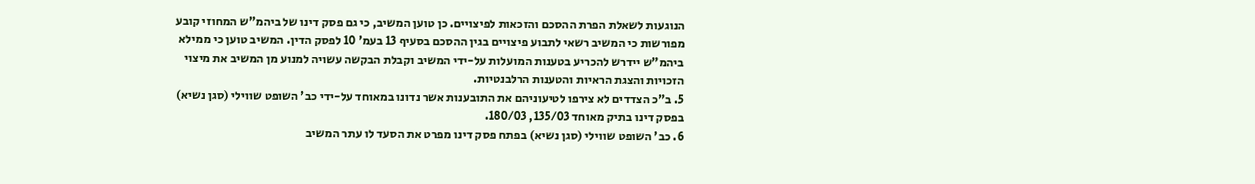הנוגעות לשאלת הפרת ההסכם והזכאות לפיצויים. כן טוען המשיב, כי גם פסק דינו של ביהמ"ש המחוזי קובע מפורשות כי המשיב רשאי לתבוע פיצויים בגין ההסכם בסעיף 13 בעמ' 10 לפסק הדין. המשיב טוען כי ממילא ביהמ"ש יידרש להכריע בטענות המועלות על-ידי המשיב וקבלת הבקשה עשויה למנוע מן המשיב את מיצוי הזכויות והצגת הראיות והטענות הרלבנטיות.
5. ב"כ הצדדים לא צירפו לטיעוניהם את התובענות אשר נדונו במאוחד על-ידי כב' השופט שווילי (סגן נשיא) בפסק דינו בתיק מאוחד 135/03, 180/03.
6. כב' השופט שווילי (סגן נשיא) בפתח פסק דינו מפרט את הסעד לו עתר המשיב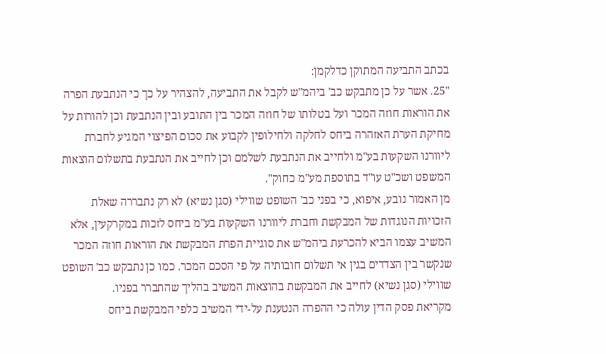בכתב התביעה המתוקן כדלקמן:
"25. אשר על כן מתבקש כב' ביהמ"ש לקבל את התביעה, להצהיר על כך כי הנתבעת הפרה את הוראות חוזה המכר ועל בטלותו של חוזה המכר בין התובע ובין הנתבעת וכן להורות על מחיקת הערת האזהרה ביחס לחלקה ולחילופין לקבוע את סכום הפיצוי המגיע לחברת ליוורנו השקעות בע"מ ולחייב את הנתבעת לשלמם וכן לחייב את הנתבעת בתשלום הוצאות המשפט ושכ"ט עו"ד בתוספת מע"מ כחוק".
מן האמור נובע, איפוא, כי בפני כב' השופט שווילי (סגן נשיא) לא רק נתבררה שאלת הזכויות הנוגדות של המבקשת וחברת ליוורנו השקעות בע"מ ביחס לזכות במקרקעין, אלא המשיב עצמו הביא להכרעת ביהמ"ש את סוגיית הפרת המבקשת את הוראות חוזה המכר שנקשר בין הצדדים בגין אי תשלום חובותיה על פי הסכם המכר. כמו כן נתבקש כב' השופט שווילי (סגן נשיא) לחייב את המבקשת בהוצאות המשיב בהליך שהתברר בפניו.
מקריאת פסק הדין עולה כי ההפרה הנטענת על-ידי המשיב כלפי המבקשת ביחס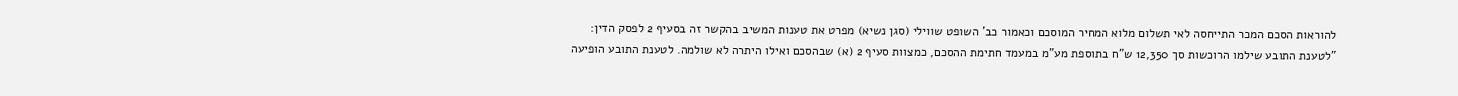להוראות הסכם המכר התייחסה לאי תשלום מלוא המחיר המוסכם וכאמור כב' השופט שווילי (סגן נשיא) מפרט את טענות המשיב בהקשר זה בסעיף 2 לפסק הדין:
"לטענת התובע שילמו הרוכשות סך 12,350 ש"ח בתוספת מע"מ במעמד חתימת ההסכם, כמצוות סעיף 2 (א) שבהסכם ואילו היתרה לא שולמה. לטענת התובע הופיעה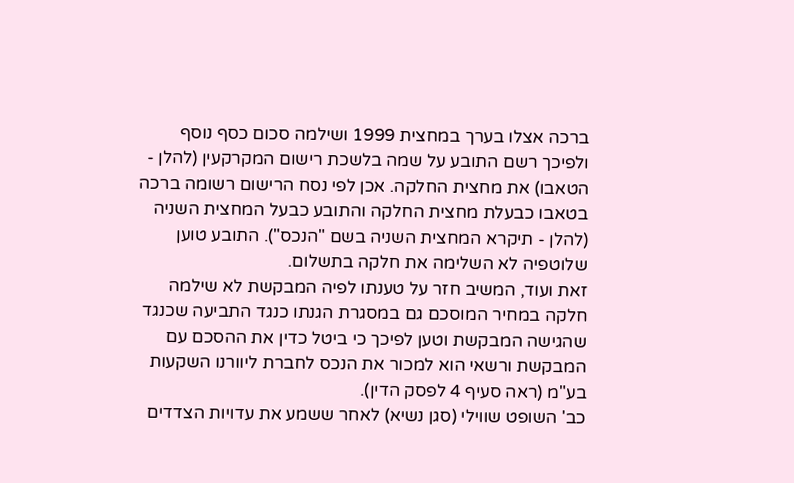ברכה אצלו בערך במחצית 1999 ושילמה סכום כסף נוסף ולפיכך רשם התובע על שמה בלשכת רישום המקרקעין (להלן - הטאבו) את מחצית החלקה. אכן לפי נסח הרישום רשומה ברכה בטאבו כבעלת מחצית החלקה והתובע כבעל המחצית השניה (להלן - תיקרא המחצית השניה בשם "הנכס"). התובע טוען שלוטפיה לא השלימה את חלקה בתשלום.
זאת ועוד, המשיב חזר על טענתו לפיה המבקשת לא שילמה חלקה במחיר המוסכם גם במסגרת הגנתו כנגד התביעה שכנגד שהגישה המבקשת וטען לפיכך כי ביטל כדין את ההסכם עם המבקשת ורשאי הוא למכור את הנכס לחברת ליוורנו השקעות בע"מ (ראה סעיף 4 לפסק הדין).
כב' השופט שווילי (סגן נשיא) לאחר ששמע את עדויות הצדדים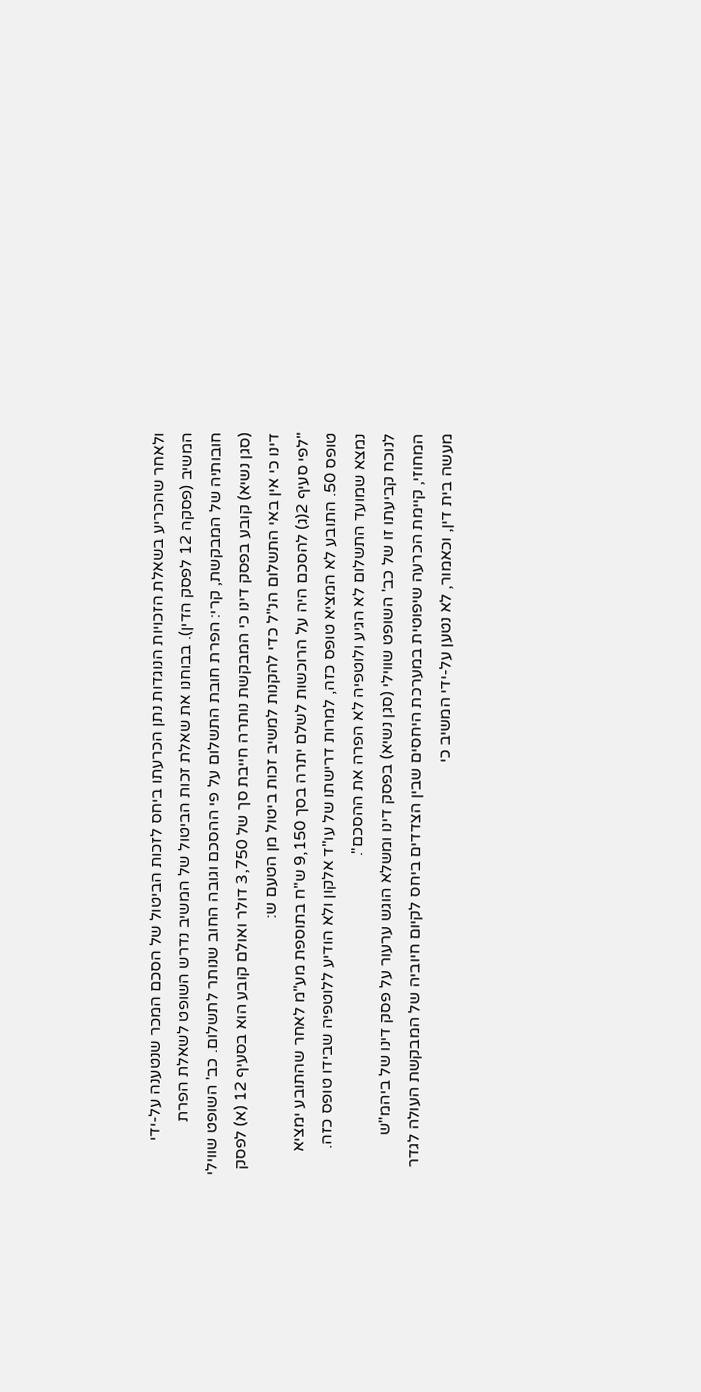ולאחר שהכריע בשאלת הזכויות הנוגדות נתן הכרעתו ביחס לזכות הביטול של הסכם המכר שנטענה על-ידי המשיב (פסקה 12 לפסק הדין). בבוחנו את שאלת זכות הביטול של המשיב נדרש השופט לשאלת הפרת חובותיה של המבקשת, קרי: הפרת חובת התשלום על פי ההסכם וגובה החוב שנותר לתשלום. כב' השופט שווילי (סגן נשיא) קובע בפסק דינו כי המבקשת נותרה חייבת סך של 3,750 דולר ואולם קובע הוא בסעיף 12 (א) לפסק דינו כי אין באי התשלום הנ"ל כדי להקנות למשיב זכות ביטול מן הטעם ש:
"לפי סעיף 2(ג) להסכם היה על הרוכשות לשלם יתרה בסך 9,150 ש"ח בתוספת מע"מ לאחר שהתובע ימציא טופס 50. התובע לא המציא טופס כזה, למרות דרישתו של עו"ד אלקון ולא הודיע ללוטפיה שבידו טופס כזה. נמצא שמועד התשלום לא הגיע ולוטפיה לא הפרה את ההסכם".
לנוכח קביעתו זו של כב' השופט שווילי (סגן נשיא) בפסק דינו ומשלא הוגש ערעור על פסק דינו של ביהמ"ש המחוזי, קיימת הכרעה שיפוטית במערכת היחסים שבין הצדדים ביחס לקיום חיוביה של המבקשת העולה לגדר מעשה בית דין, וכאמור, לא נטען על-ידי המשיב כי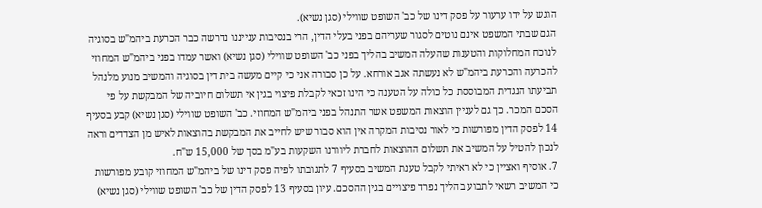הוגש על ידו ערעור על פסק דינו של כב' השופט שווילי (סגן נשיא).
הגם שבתי המשפט אינם נוטים לסגור שעריהם בפני בעלי הדין, הרי בנסיבות ענייננו נדרשה כבר הכרעת ביהמ"ש בסוגיה לנוכח המחלוקות והטענות שהעלה המשיב בהליך בפני כב' השופט שווילי (סגן נשיא) ואשר עמדו בפני ביהמ"ש המחוזי להכרעה והכרעת ביהמ"ש לא נעשתה אגב אורחא. על כן סבורה אני כי קיים מעשה בית דין בסוגיה והמשיב מנוע מלנהל תביעתו הנגדית המבוססת כל כולה על הטענה כי הינו זכאי לקבלת פיצוי בגין אי תשלום חיוביה של המבקשת על פי הסכם המכר. כך גם לעניין הוצאות המשפט אשר התנהל בפני ביהמ"ש המחוזי. כב' השופט שווילי (סגן נשיא) קבע בסעיף 14 לפסק הדין מפורשות כי לאור נסיבות המקרה אין הוא סבור שיש לחייב את המבקשת בהוצאות לאיש מן הצדדים וראה לנכון להטיל על המשיב את תשלום ההוצאות לחברת ליוורנו השקעות בע"מ בסך של 15,000 ש"ח.
7. אוסיף ואציין כי לא ראיתי לקבל טענת המשיב בסעיף 7 לתגובתו לפיה פסק דינו של ביהמ"ש המחוזי קובע מפורשות כי המשיב רשאי לתבוע בהליך נפרד פיצויים בגין ההסכם. עיון בסעיף 13 לפסק הדין של כב' השופט שווילי (סגן נשיא)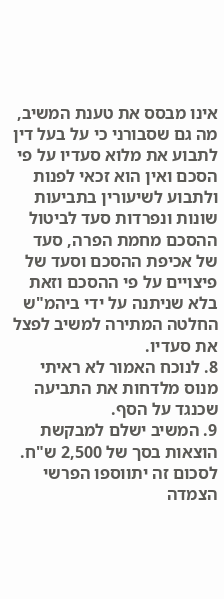אינו מבסס את טענת המשיב, מה גם שסבורני כי על בעל דין לתבוע את מלוא סעדיו על פי הסכם ואין הוא זכאי לפנות ולתבוע לשיעורין בתביעות שונות ונפרדות סעד לביטול ההסכם מחמת הפרה, סעד של אכיפת ההסכם וסעד של פיצויים על פי ההסכם וזאת בלא שניתנה על ידי ביהמ"ש החלטה המתירה למשיב לפצל את סעדיו.
8. לנוכח האמור לא ראיתי מנוס מלדחות את התביעה שכנגד על הסף.
9. המשיב ישלם למבקשת הוצאות בסך של 2,500 ש"ח. לסכום זה יתווספו הפרשי הצמדה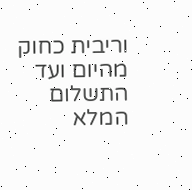וריבית כחוק מהיום ועד התשלום המלא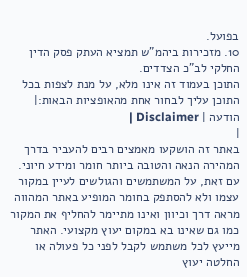בפועל.
10. מזכירות ביהמ"ש תמציא העתק פסק הדין החלקי לב"כ הצדדים.
התוכן בעמוד זה אינו מלא, על מנת לצפות בכל התוכן עליך לבחור אחת מהאופציות הבאות:| הודעה | Disclaimer |
|
באתר זה הושקעו מאמצים רבים להעביר בדרך המהירה הנאה והטובה ביותר חומר ומידע חיוני. עם זאת, על המשתמשים והגולשים לעיין במקור עצמו ולא להסתפק בחומר המופיע באתר המהווה מראה דרך וכיוון ואינו מתיימר להחליף את המקור כמו גם שאינו בא במקום יעוץ מקצועי. האתר מייעץ לכל משתמש לקבל לפני כל פעולה או החלטה יעוץ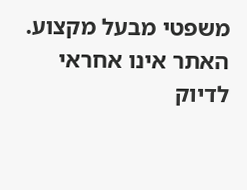משפטי מבעל מקצוע. האתר אינו אחראי לדיוק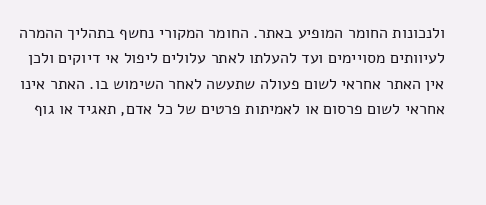ולנכונות החומר המופיע באתר. החומר המקורי נחשף בתהליך ההמרה לעיוותים מסויימים ועד להעלתו לאתר עלולים ליפול אי דיוקים ולכן אין האתר אחראי לשום פעולה שתעשה לאחר השימוש בו. האתר אינו אחראי לשום פרסום או לאמיתות פרטים של כל אדם, תאגיד או גוף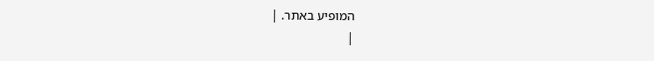המופיע באתר. |
|